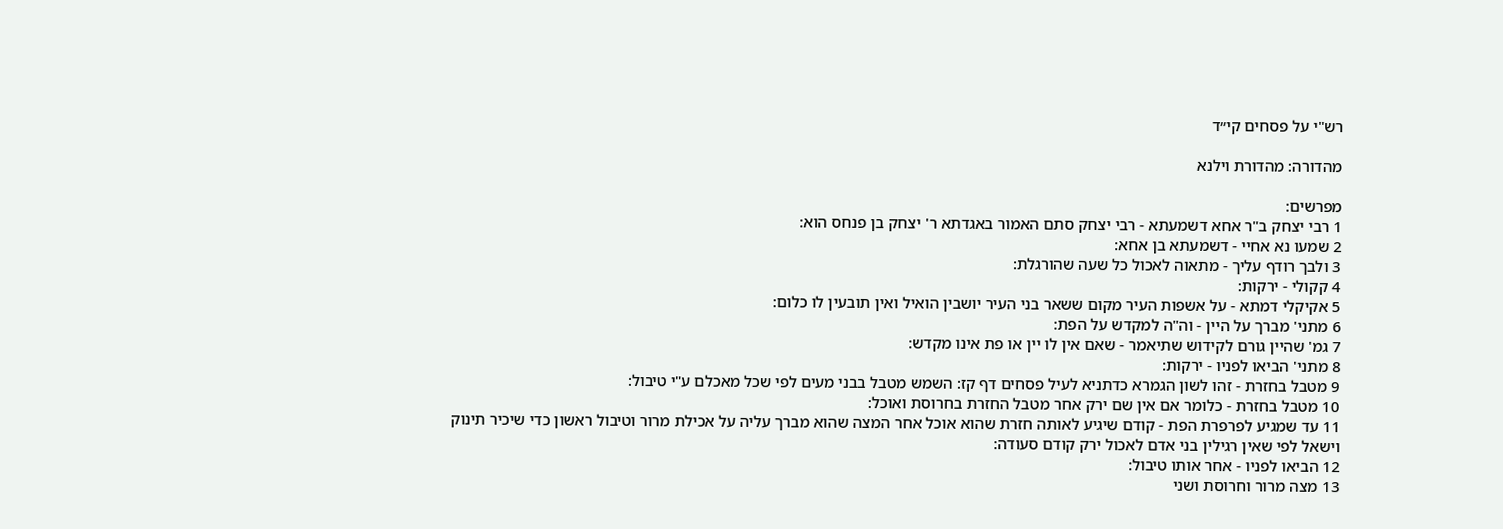רש"י על פסחים קי״ד

מהדורה: מהדורת וילנא

מפרשים:
1 רבי יצחק ב"ר אחא דשמעתא - רבי יצחק סתם האמור באגדתא ר' יצחק בן פנחס הוא:
2 שמעו נא אחיי - דשמעתא בן אחא:
3 ולבך רודף עליך - מתאוה לאכול כל שעה שהורגלת:
4 קקולי - ירקות:
5 אקיקלי דמתא - על אשפות העיר מקום ששאר בני העיר יושבין הואיל ואין תובעין לו כלום:
6 מתני' מברך על היין - וה"ה למקדש על הפת:
7 גמ' שהיין גורם לקידוש שתיאמר - שאם אין לו יין או פת אינו מקדש:
8 מתני' הביאו לפניו - ירקות:
9 מטבל בחזרת - זהו לשון הגמרא כדתניא לעיל פסחים דף קז: השמש מטבל בבני מעים לפי שכל מאכלם ע"י טיבול:
10 מטבל בחזרת - כלומר אם אין שם ירק אחר מטבל החזרת בחרוסת ואוכל:
11 עד שמגיע לפרפרת הפת - קודם שיגיע לאותה חזרת שהוא אוכל אחר המצה שהוא מברך עליה על אכילת מרור וטיבול ראשון כדי שיכיר תינוק וישאל לפי שאין רגילין בני אדם לאכול ירק קודם סעודה:
12 הביאו לפניו - אחר אותו טיבול:
13 מצה מרור וחרוסת ושני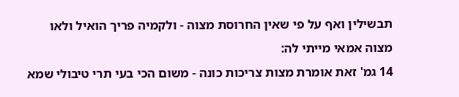תבשילין ואף על פי שאין החרוסת מצוה - ולקמיה פריך הואיל ולאו מצוה אמאי מייתי לה:
14 גמ' זאת אומרת מצות צריכות כונה - משום הכי בעי תרי טיבולי שמא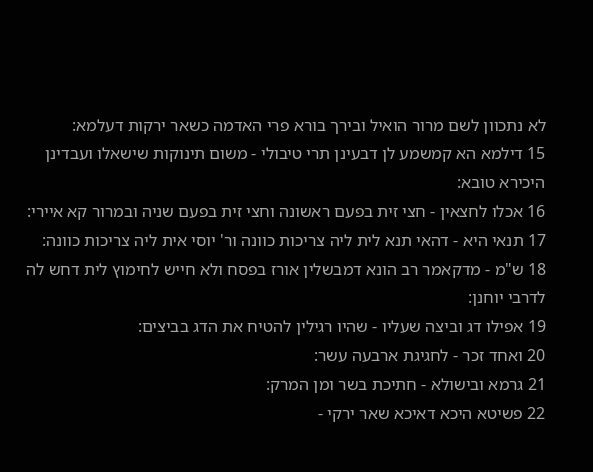לא נתכוון לשם מרור הואיל ובירך בורא פרי האדמה כשאר ירקות דעלמא:
15 דילמא הא קמשמע לן דבעינן תרי טיבולי - משום תינוקות שישאלו ועבדינן היכירא טובא:
16 אכלו לחצאין - חצי זית בפעם ראשונה וחצי זית בפעם שניה ובמרור קא איירי:
17 תנאי היא - דהאי תנא לית ליה צריכות כוונה ור' יוסי אית ליה צריכות כוונה:
18 ש"מ - מדקאמר רב הונא דמבשלין אורז בפסח ולא חייש לחימוץ לית דחש לה לדרבי יוחנן:
19 אפילו דג וביצה שעליו - שהיו רגילין להטיח את הדג בביצים:
20 ואחד זכר - לחגיגת ארבעה עשר:
21 גרמא ובישולא - חתיכת בשר ומן המרק:
22 פשיטא היכא דאיכא שאר ירקי -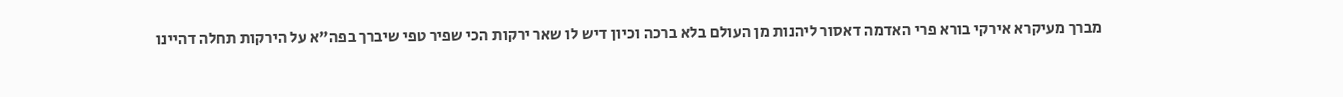מברך מעיקרא אירקי בורא פרי האדמה דאסור ליהנות מן העולם בלא ברכה וכיון דיש לו שאר ירקות הכי שפיר טפי שיברך בפה"א על הירקות תחלה דהיינו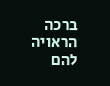ברכה הראויה להם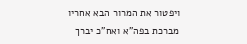ויפטור את המרור הבא אחריו מברכת בפה"א ואח"כ יברך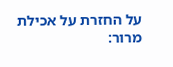על החזרת על אכילת מרור: